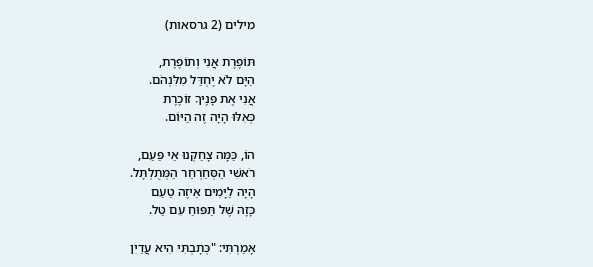מילים (2 גרסאות)

תּוֹפֶרֶת אֲנִי וְתוֹפֶרֶת,
הַיָּם לֹא יֶחְדַּל מִלִּנְהֹם.
אֲנִי אֶת פָּנֶיךָ זוֹכֶרֶת
כְּאִלּוּ הָיָה זֶה הַיּוֹם.

הוֹ, כַּמָּה צָחַקְנוּ אֵי פַּעַם,
רֹאשִׁי הַסְּחַרְחַר הַמְּתֻלְתָּל.
הָיָה לַיָּמִים אֵיזֶה טַעַם
כָּזֶה שֶׁל תַּפּוּחַ עִם טַל.

אָמַרְתִּי: "כְּתָבְתִּי הִיא עֲדַיִן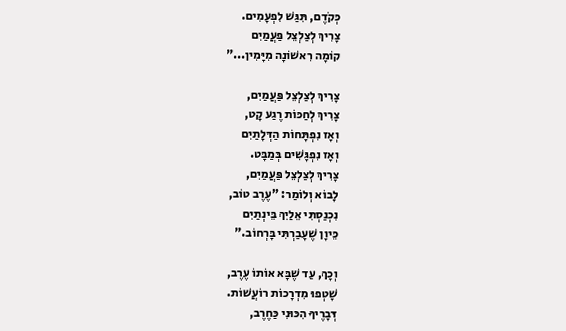כְּקֹדֶם, תִּגַּשׁ לִפְעָמִים.
צָרִיךְ לְצַלְצֵל פַּעֲמַיִם
קוֹמָה רִאשׁוֹנָה מִיָּמִין..."

צָרִיךְ לְצַלְצֵל פַּעֲמַיִם,
צָרִיךְ לְחַכּוֹת רֶגַע קָט,
וְאָז נִפְתָּחוֹת הַדְּלָתַיִם
וְאָז נִפְגָּשִׁים בְּמַבָּט.
צָרִיךְ לְצַלְצֵל פַּעֲמַיִם,
לָבוֹא וְלוֹמַר: "עֶרֶב טוֹב,
נִכְנַסְתִּי אֵלַיִךְ בֵּינְתַיִם
כֵּיוָן שֶׁעָבַרְתִּי בָּרְחוֹב."

וְכָךְ, עַד שֶׁבָּא אוֹתוֹ עֶרֶב,
שָׁטְפוּ מִדְרָכוֹת רוֹעֲשׁוֹת.
דְּבָרֶיךָ הִכּוּנִי כַּחֶרֶב,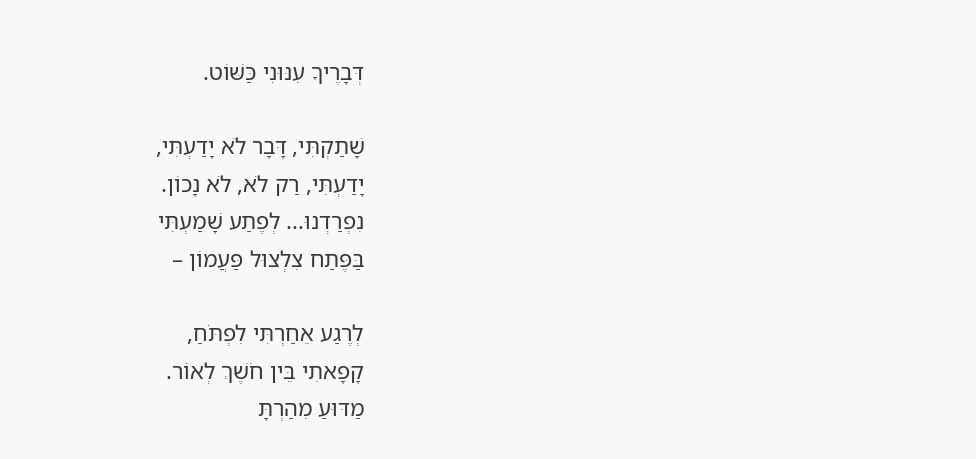דְּבָרֶיךָ עִנּוּנִי כַּשּׁוֹט.

שָׁתַקְתִּי, דָּבָר לֹא יָדַעְתִּי,
יָדַעְתִּי, רַק לֹא, לֹא נָכוֹן.
נִפְרַדְנוּ... לְפֶתַע שָׁמַעְתִּי
בַּפֶּתַח צִלְצוּל פַּעֲמוֹן –

לְרֶגַע אֵחַרְתִּי לִפְתֹּחַ,
קָפָאתִי בֵּין חֹשֶׁךְ לְאוֹר.
מַדּוּעַ מִהַרְתָּ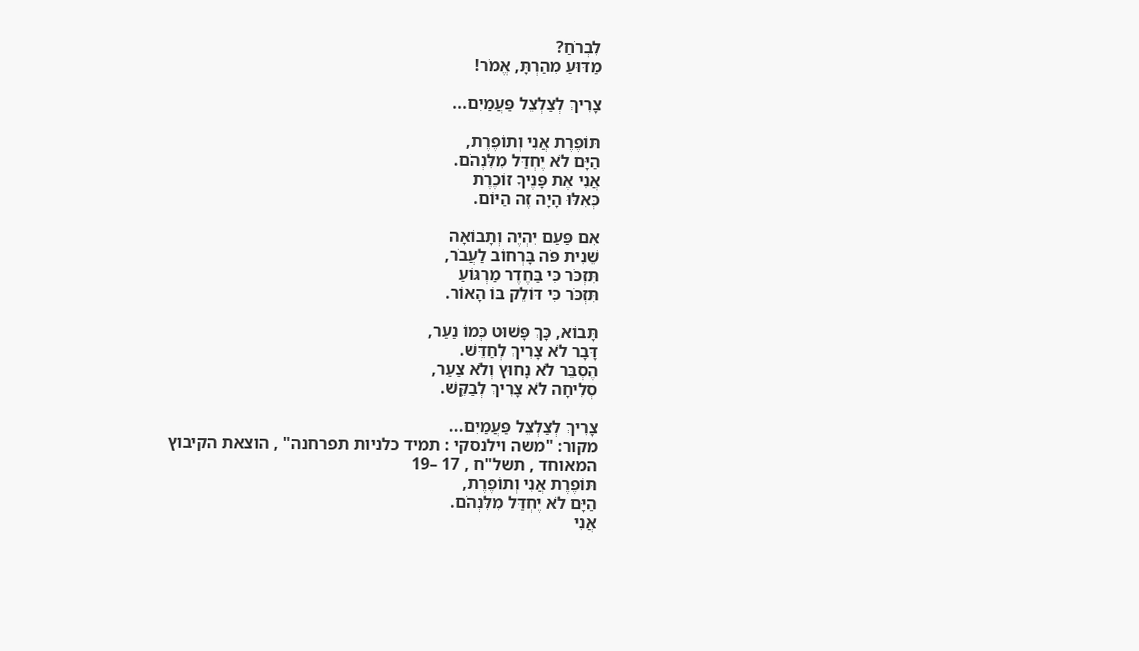לִבְרֹחַ?
מַדּוּעַ מִהַרְתָּ, אֱמֹר!

צָרִיךְ לְצַלְצֵל פַּעֲמַיִם...

תּוֹפֶרֶת אֲנִי וְתוֹפֶרֶת,
הַיָּם לֹא יֶחְדַּל מִלִּנְהֹם.
אֲנִי אֶת פָּנֶיךָ זוֹכֶרֶת
כְּאִלּוּ הָיָה זֶה הַיּוֹם.

אִם פַּעַם יִהְיֶה וְתָבוֹאָה
שֵׁנִית פֹּה בָּרְחוֹב לַעֲבֹר,
תִּזְכֹּר כִּי בַּחֶדֶר מַרְגּוֹעַ
תִּזְכֹּר כִּי דּוֹלֵק בּוֹ הָאוֹר.

תָּבוֹא, כָּךְ פָּשׁוּט כְּמוֹ נַעַר,
דָּבָר לֹא צָרִיךְ לְחַדֵּשׁ.
הֶסְבֵּר לֹא נָחוּץ וְלֹא צַעַר,
סְלִיחָה לֹא צָרִיךְ לְבַקֵּשׁ.

צָרִיךְ לְצַלְצֵל פַּעֲמַיִם...
מקור: "משה וילנסקי : תמיד כלניות תפרחנה" , הוצאת הקיבוץ המאוחד , תשל"ח , 17 –19
תּוֹפֶרֶת אֲנִי וְתוֹפֶרֶת,
הַיָּם לֹא יֶחְדַּל מִלִּנְהֹם.
אֲנִי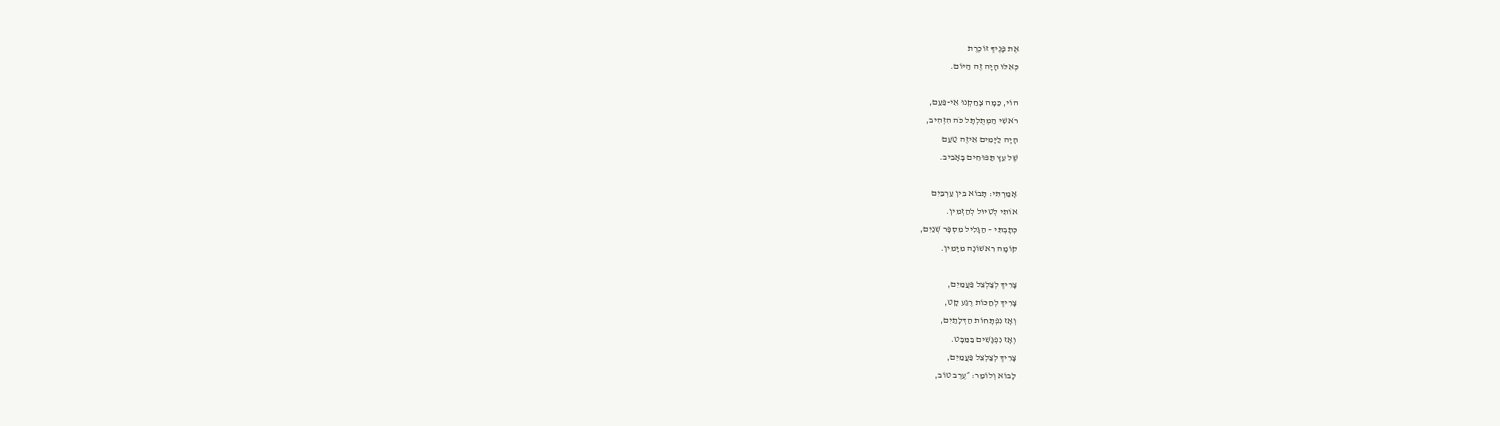אֶת פָּנֶיךָ זוֹכֶרֶת
כְּאִלּוּ הָיָה זֶה הַיּוֹם.

הוֹי, כַּמָּה צָחַקְנוּ אֵי-פַּעַם,
רֹאשִׁי הַמְתֻלְתָּל כֹּה הִזְהִיב,
הָיָה לַיָּמִים אֵיזֶה טַעַם
שֶׁל עֵץ תַּפּוּחִים בָּאָבִיב.

אָמַרְתִּי: תָּבוֹא בֵּין עַרְבַּיִם
אוֹתִי לְטִיּוּל לְהַזְמִין.
כְּתָבְתִּי – הַגָּלִיל מִסְפָּר שְׁנַיִם,
קוֹמָה רִאשׁוֹנָה מִיָּמִין.

צָרִיךְ לְצַלְצֵל פַּעֲמַיִם,
צָרִיךְ לְחַכּוֹת רֶגַע קָט,
וְאָז נִפְתָּחוֹת הַדְּלָתַיִם,
וְאָז נִפְגָּשִׁים בַּמַּבָּט.
צָרִיךְ לְצַלְצֵל פַּעֲמַיִם,
לָבוֹא וְלוֹמַר: ״עֶרֶב טוֹב,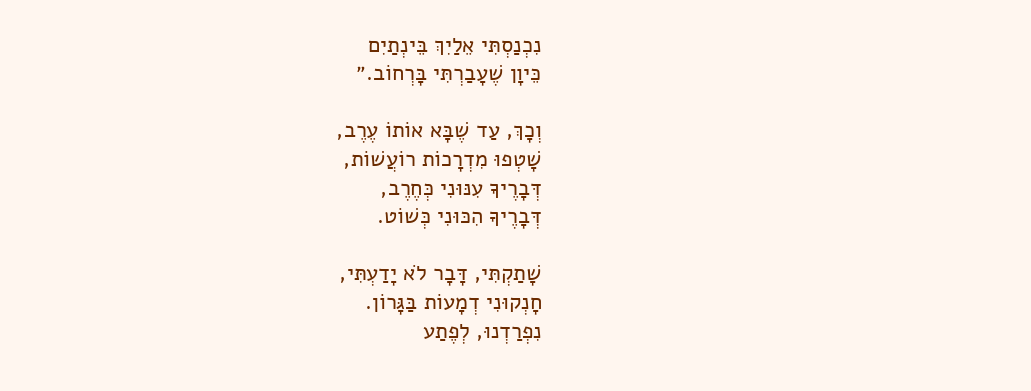נִכְנַסְתִּי אֵלַיִךְ בֵּינְתַיִם
כֵּיוָן שֶׁעָבַרְתִּי בָּרְחוֹב.״

וְכָךְ, עַד שֶׁבָּא אוֹתוֹ עֶרֶב,
שָׁטְפוּ מִדְרָכוֹת רוֹעֲשׁוֹת,
דְּבָרֶיךָ עִנּוּנִי כְּחֶרֶב,
דְּבָרֶיךָ הִכּוּנִי כְּשׁוֹט.

שָׁתַקְתִּי, דָּבָר לֹא יָדַעְתִּי,
חָנְקוּנִי דְמָעוֹת בַּגָּרוֹן.
נִפְרַדְנוּ, לְפֶתַע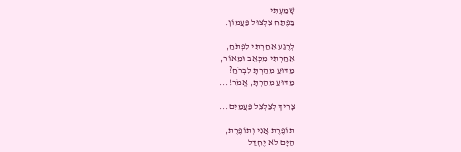שָׁמַעְתִּי
בַּפֶּתַח צִלְצוּל פַּעֲמוֹן.

לְרֶגַע אֵחַרְתִּי לִפְתֹּחַ,
אֵחַרְתִּי מִכְּאֵב וּמֵאוֹר,
מַדּוּעַ מִהַרְתָּ לִבְרֹחַ?
מַדּוּעַ מִהַרְתָּ, אֱמֹר!...

צָרִיךְ לְצַלְצֵל פַּעֲמַיִם...

תוֹפֶרֶת אֲנִי וְתוֹפֶרֶת,
הַיָּם לֹא יֶחְדַּל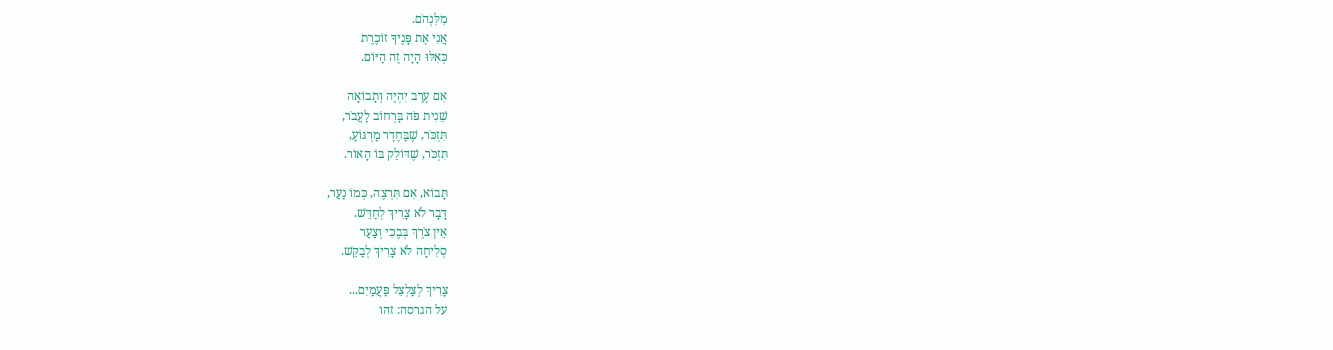מִלִּנְהֹם.
אֲנִי אֶת פָּנֶיךָ זוֹכֶרֶת
כְּאִלּוּ הָיָה זֶה הַיּוֹם.

אִם עֶרֶב יִהְיֶה וְתָבוֹאָה
שֵׁנִית פֹּה בָּרְחוֹב לַעֲבֹר,
תִּזְכֹּר, שֶׁבַּחֶדֶר מַרְגּוֹעַ,
תִּזְכֹּר, שֶׁדּוֹלֵק בּוֹ הָאוֹר.

תָּבוֹא, אִם תִּרְצֶה, כְּמוֹ נַעַר,
דָּבָר לֹא צָרִיךְ לְחַדֵּשׁ.
אֵין צֹרֶךְ בְּבֶכִי וְצַעַר
סְלִיחָה לֹא צָרִיךְ לְבַקֵּשׁ.

צָרִיךְ לְצַלְצֵל פַּעֲמַיִם...
על הגרסה: זהו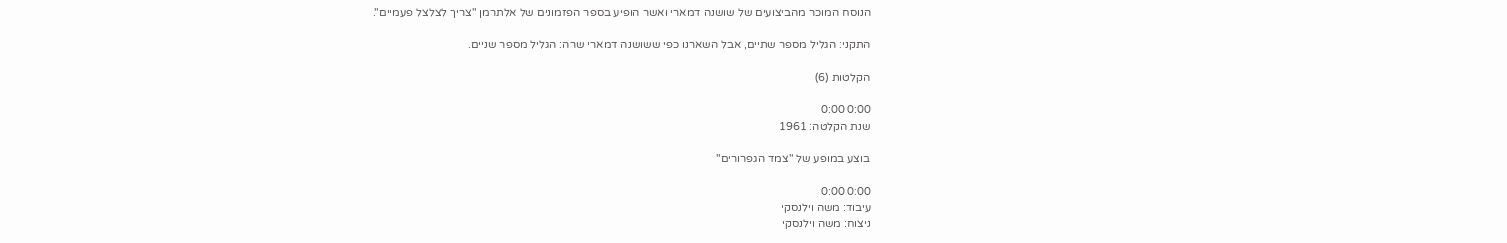הנוסח המוכר מהביצועים של שושנה דמארי ואשר הופיע בספר הפזמונים של אלתרמן "צריך לצלצל פעמיים".

התקני: הגליל מספר שתיים, אבל השארנו כפי ששושנה דמארי שרה: הגליל מספר שניים.

הקלטות (6)

0:00 0:00
שנת הקלטה: 1961

בוצע במופע של "צמד הגפרורים"

0:00 0:00
עיבוד: משה וילנסקי
ניצוח: משה וילנסקי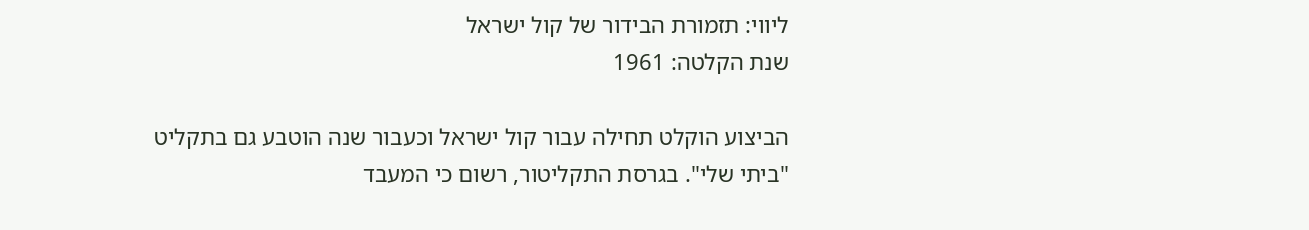ליווי: תזמורת הבידור של קול ישראל
שנת הקלטה: 1961

הביצוע הוקלט תחילה עבור קול ישראל וכעבור שנה הוטבע גם בתקליט "ביתי שלי". בגרסת התקליטור, רשום כי המעבד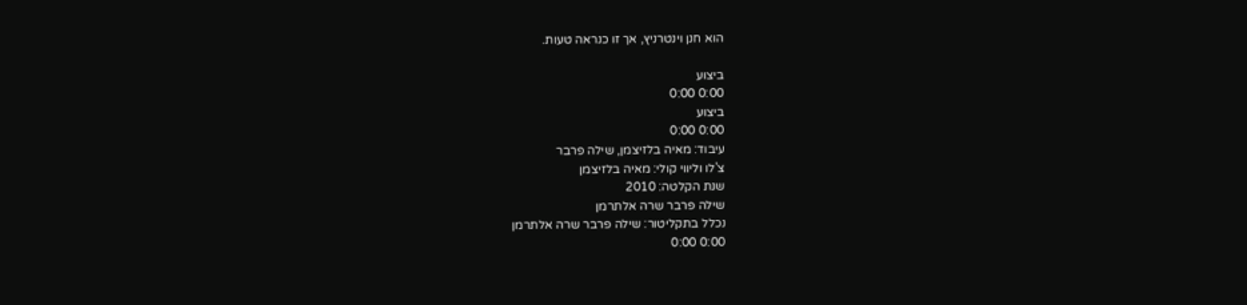הוא חנן וינטרניץ, אך זו כנראה טעות.

ביצוע
0:00 0:00
ביצוע
0:00 0:00
עיבוד: מאיה בלזיצמן, שילה פרבר
צ'לו וליווי קולי: מאיה בלזיצמן
שנת הקלטה: 2010
שילה פרבר שרה אלתרמן
נכלל בתקליטור: שילה פרבר שרה אלתרמן
0:00 0:00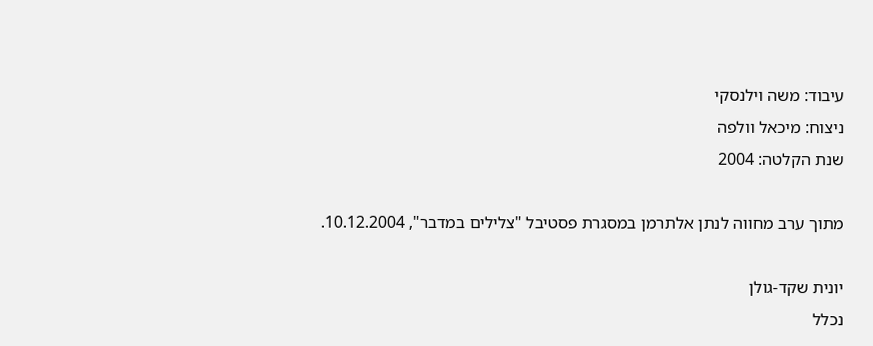עיבוד: משה וילנסקי
ניצוח: מיכאל וולפה
שנת הקלטה: 2004

מתוך ערב מחווה לנתן אלתרמן במסגרת פסטיבל "צלילים במדבר", 10.12.2004.

יונית שקד-גולן
נכלל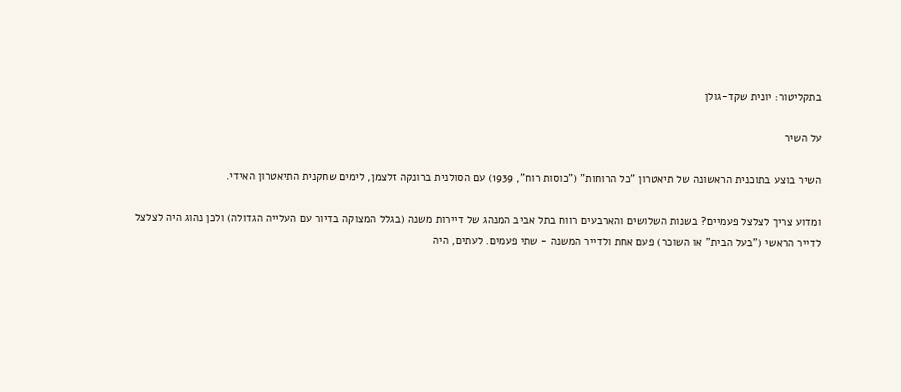בתקליטור: יונית שקד-גולן

על השיר

השיר בוצע בתוכנית הראשונה של תיאטרון "כל הרוחות" ("כוסות רוח", 1939) עם הסולנית ברונקה זלצמן, לימים שחקנית התיאטרון האידי.

ומדוע צריך לצלצל פעמיים? בשנות השלושים והארבעים רווח בתל אביב המנהג של דיירות משנה (בגלל המצוקה בדיור עם העלייה הגדולה) ולכן נהוג היה לצלצל לדייר הראשי ("בעל הבית" או השוכר) פעם אחת ולדייר המשנה - שתי פעמים. לעתים, היה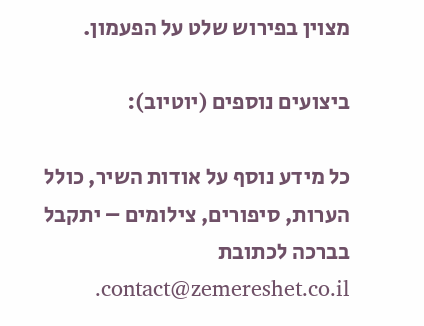מצוין בפירוש שלט על הפעמון.

ביצועים נוספים (יוטיוב):

כל מידע נוסף על אודות השיר, כולל הערות, סיפורים, צילומים – יתקבל בברכה לכתובת contact@zemereshet.co.il.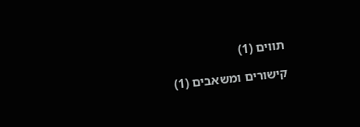תווים (1)

קישורים ומשאבים (1)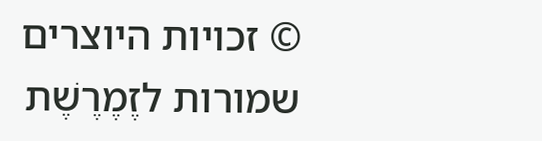© זכויות היוצרים שמורות לזֶמֶרֶשֶׁת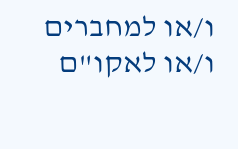ו/או למחברים ו/או לאקו"ם